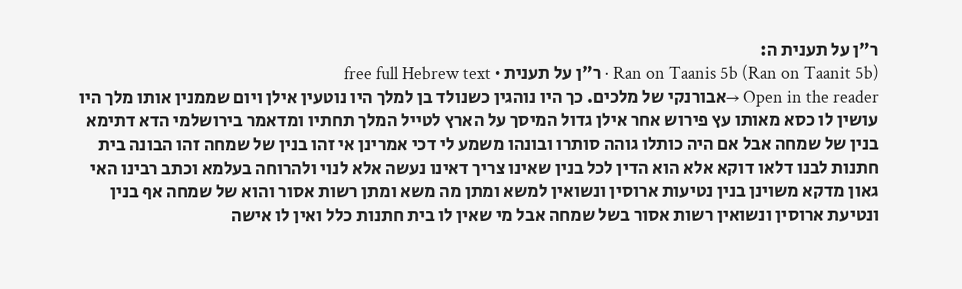ר"ן על תענית ה:
Ran on Taanis 5b (Ran on Taanit 5b) · ר"ן על תענית · free full Hebrew text
Open in the reader →אבורנקי של מלכים. כך היו נוהגין כשנולד בן למלך היו נוטעין אילן ויום שממנין אותו מלך היו עושין לו כסא מאותו עץ פירוש אחר אילן גדול המיסך על הארץ לטייל המלך תחתיו ומדאמר בירושלמי הדא דתימא בנין של שמחה אבל אם היה כותלו גוהה סותרו ובונהו משמע לי דכי אמרינן אי זהו בנין של שמחה זהו הבונה בית חתנות לבנו דלאו דוקא אלא הוא הדין לכל בנין שאינו צריך דאינו נעשה אלא לנוי ולהרוחה בעלמא וכתב רבינו האי גאון מדקא משוינן בנין נטיעות ארוסין ונשואין למשא ומתן מה משא ומתן רשות אסור והוא של שמחה אף בנין ונטיעת ארוסין ונשואין רשות אסור בשל שמחה אבל מי שאין לו בית חתנות כלל ואין לו אישה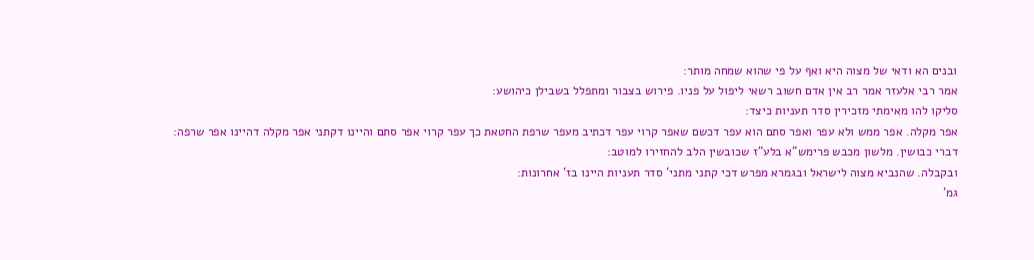ובנים הא ודאי של מצוה היא ואף על פי שהוא שמחה מותר:
אמר רבי אלעזר אמר רב אין אדם חשוב רשאי ליפול על פניו. פירוש בצבור ומתפלל בשבילן כיהושע:
סליקו להו מאימתי מזכירין סדר תעניות כיצד:
אפר מקלה. אפר ממש ולא עפר ואפר סתם הוא עפר דכשם שאפר קרוי עפר דכתיב מעפר שרפת החטאת כך עפר קרוי אפר סתם והיינו דקתני אפר מקלה דהיינו אפר שרפה:
דברי כבושין. מלשון מכבש פרימש"א בלע"ז שכובשין הלב להחזירו למוטב:
ובקבלה. שהנביא מצוה לישראל ובגמרא מפרש דכי קתני מתני' סדר תעניות היינו בז' אחרונות:
גמ'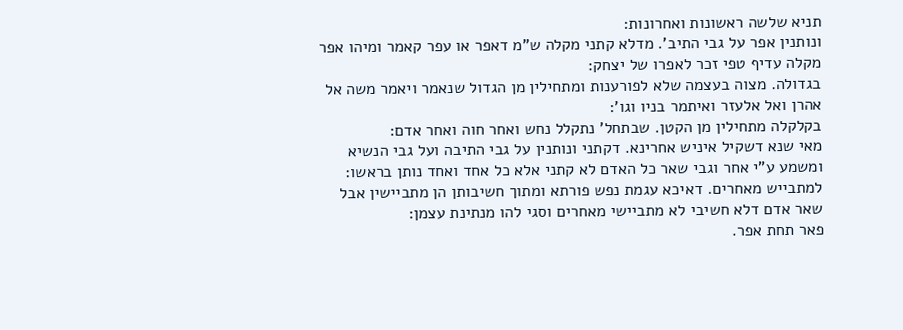תניא שלשה ראשונות ואחרונות:
ונותנין אפר על גבי התיב'. מדלא קתני מקלה ש"מ דאפר או עפר קאמר ומיהו אפר מקלה עדיף טפי זכר לאפרו של יצחק:
בגדולה. מצוה בעצמה שלא לפורענות ומתחילין מן הגדול שנאמר ויאמר משה אל אהרן ואל אלעזר ואיתמר בניו וגו':
בקלקלה מתחילין מן הקטן. שבתחל' נתקלל נחש ואחר חוה ואחר אדם:
מאי שנא דשקיל איניש אחרינא. דקתני ונותנין על גבי התיבה ועל גבי הנשיא ומשמע ע"י אחר וגבי שאר כל האדם לא קתני אלא כל אחד ואחד נותן בראשו:
למתבייש מאחרים. דאיכא עגמת נפש פורתא ומתוך חשיבותן הן מתביישין אבל שאר אדם דלא חשיבי לא מתביישי מאחרים וסגי להו מנתינת עצמן:
פאר תחת אפר.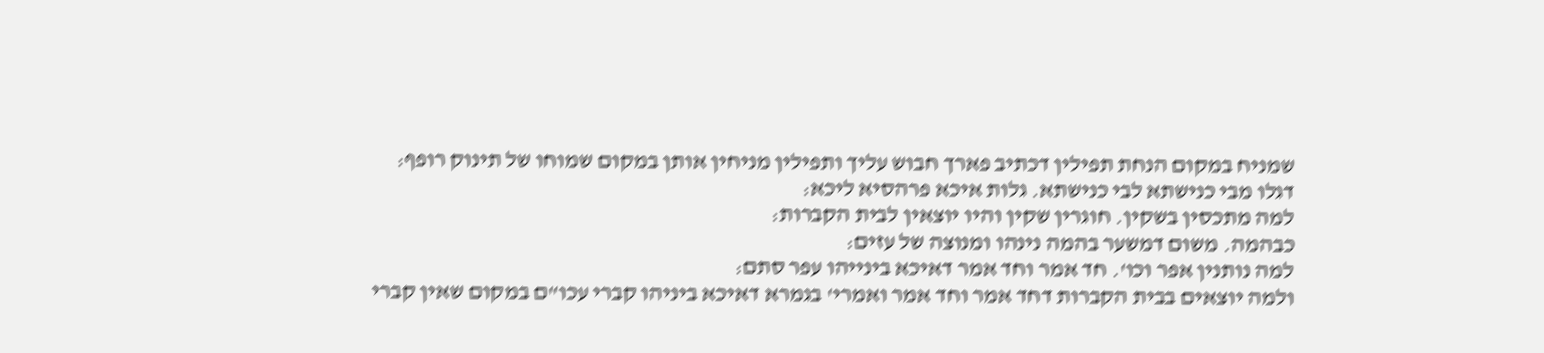שמניח במקום הנחת תפילין דכתיב פארך חבוש עליך ותפילין מניחין אותן במקום שמוחו של תינוק רופף:
דגלו מבי כנישתא לבי כנישתא. גלות איכא פרהסיא ליכא:
למה מתכסין בשקין. חוגרין שקין והיו יוצאין לבית הקברות:
כבהמה. משום דמשער בהמה נינהו ומנוצה של עזים:
למה נותנין אפר וכו'. חד אמר וחד אמר דאיכא בינייהו עפר סתם:
ולמה יוצאים בבית הקברות דחד אמר וחד אמר ואמרי' בגמרא דאיכא ביניהו קברי עכו"ם במקום שאין קברי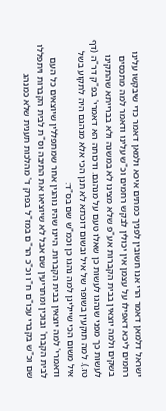ישראל דלמאן דאמר הרי אנו חשובין לפניך כמתים איכא ולמאן דאמר כדי שיבקשו עלינו רחמים ליכא דאפילו על עצמן אין יכולין לבקש רחמים וכ"ש עלינו ודאמר למה מתכסים בשקים ולמה יוצאין בבית הקברות אע"פ שלא מצינו לא במשנה ולא בברייתא שהתקינו לעשות כך מפני שנהגו לעשות כן שאלו טעם על מנהגם. ודכותה הא דאמרי' בפ"ק דר"ה (דף טז.). למה תוקעין בשופר של איל ובשום דוכתא לא תנן הכי אלא מנהגם היה לתקוע בשל איל משום הכי שיילינן למה נהגו כן וכמ"ש שם בס"ד:
ודאמרי' למה יוצאין בבית הקברות. היינו שהיו נוהגין אחר שמתפללין שיוצאים כל העם לבית הקברו' ובוכין ומתריעין שם אבל לא שיוציאו את התיבה וס"ת לבית הקברות ויתפללו שם וכ"ש בקברי עכו"ם ח"ו וכ"כ הר"ם במז"ל בפרק ד' מהלכות תענית שלא כמנהג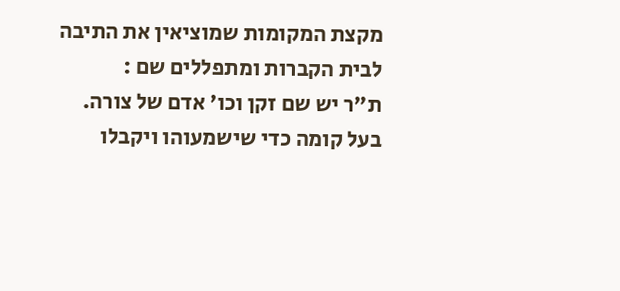מקצת המקומות שמוציאין את התיבה לבית הקברות ומתפללים שם :
ת"ר יש שם זקן וכו' אדם של צורה. בעל קומה כדי שישמעוהו ויקבלו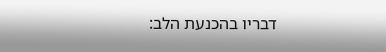דבריו בהכנעת הלב: